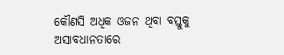କୌଣସି ଅଧିକ ଓଜନ ଥିବା ବସ୍ତୁକୁ ଅସାବଧାନତାରେ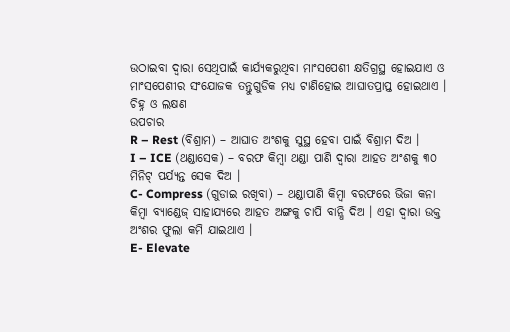ଉଠାଇବା ଦ୍ଵାରା ସେଥିପାଇଁ କାର୍ଯ୍ୟକରୁଥିବା ମାଂସପେଶୀ କ୍ଷତିଗ୍ରସ୍ଥ ହୋଇଯାଏ ଓ ମାଂସପେଶୀର ସଂଯୋଜକ ତନ୍ତୁଗୁଡିକ ମଧ୍ୟ ଟାଣିହୋଇ ଆଘାତପ୍ରାପ୍ତ ହୋଇଥାଏ ।
ଚିହ୍ନ ଓ ଲକ୍ଷଣ
ଉପଚାର
R – Rest (ବିଶ୍ରାମ) – ଆଘାତ ଅଂଶକୁ ସୁସ୍ଥ ହେବା ପାଇଁ ବିଶ୍ରାମ ଦିଅ ।
I – ICE (ଥଣ୍ଡାସେକ) – ବରଫ କିମ୍ବା ଥଣ୍ଡା ପାଣି ଦ୍ଵାରା ଆହତ ଅଂଶକୁ ୩୦ ମିନିଟ୍ ପର୍ଯ୍ୟନ୍ତ ସେକ ଦିଅ ।
C- Compress (ଗୁଡାଇ ରଖିବା) – ଥଣ୍ଡାପାଣି କିମ୍ବା ବରଫରେ ଭିଜା କନା କିମ୍ବା ବ୍ୟାଣ୍ଡେଜ୍ ସାହାଯ୍ୟରେ ଆହତ ଅଙ୍ଗକୁ ଚାପି ବାନ୍ଧି ଦିଅ । ଏହା ଦ୍ଵାରା ଉକ୍ତ ଅଂଶର ଫୁଲା କମି ଯାଇଥାଏ ।
E- Elevate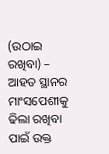(ଉଠାଇ ରଖିବା) – ଆହତ ସ୍ଥାନର ମାଂସପେଶୀକୁ ଢିଲା ରଖିବା ପାଇଁ ଉକ୍ତ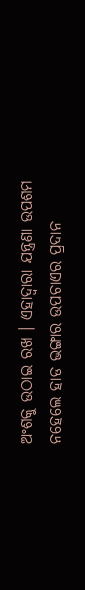ଅଂଶକୁ ଉଠାଇ ରଖ । ଏହାଦ୍ଵାରା ଯନ୍ତ୍ରଣା ଉପଶମ ନହେଲେ ହାଡ ଭଙ୍ଗାର ଉପଚାଏର ପ୍ରଦାନ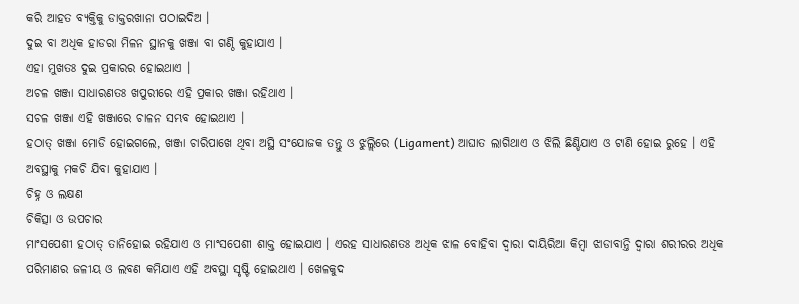କରି ଆହତ ବ୍ୟକ୍ତିକୁ ଡାକ୍ତରଖାନା ପଠାଇଦିଅ ।
ଦୁଇ ବା ଅଧିକ ହାଡରା ମିଳନ ସ୍ଥାନକୁ ଖଞ୍ଜା ବା ଗଣ୍ଠି କୁହାଯାଏ ।
ଏହା ମୁଖତଃ ଦୁଇ ପ୍ରକାରର ହୋଇଥାଏ ।
ଅଚଳ ଖଞ୍ଜା ସାଧାରଣତଃ ଖପୁରୀରେ ଏହି ପ୍ରକାର ଖଞ୍ଜା ରହିଥାଏ ।
ସଚଳ ଖଞ୍ଜା ଏହି ଖଞ୍ଜାରେ ଚାଳନ ସମ୍ଭବ ହୋଇଥାଏ ।
ହଠାତ୍ ଖଞ୍ଜା ମୋଡି ହୋଇଗଲେ, ଖଞ୍ଜା ଚାରିପାଖେ ଥିବା ଅସ୍ଥି ସଂଯୋଜକ ତନ୍ତୁ ଓ ଝୁଲ୍ଲିରେ (Ligament) ଆଘାତ ଲାଗିଥାଏ ଓ ଝିଲି ଛିଣ୍ଡିଯାଏ ଓ ଟାଣି ହୋଇ ରୁହେ । ଏହି ଅବସ୍ଥାକୁ ମକଚି ଯିବା କୁହାଯାଏ ।
ଚିହ୍ନ ଓ ଲକ୍ଷଣ
ଚିକିତ୍ସା ଓ ଉପଚାର
ମାଂସପେଶୀ ହଠାତ୍ ତାନିହୋଇ ରହିଯାଏ ଓ ମାଂସପେଶୀ ଶାକ୍ତ ହୋଇଯାଏ । ଏରହ ସାଧାରଣତଃ ଅଧିକ ଝାଳ ବୋହିବା ଦ୍ଵାରା ଦାୟିରିଆ କିମ୍ବା ଝାଡାବାନ୍ତି ଦ୍ଵାରା ଶରୀରର ଅଧିକ ପରିମାଣର ଜଳୀୟ ଓ ଲବଣ କମିଯାଏ ଏହି ଅବସ୍ଥା ସୃଷ୍ଟି ହୋଇଥାଏ । ଖେଳକୁଦ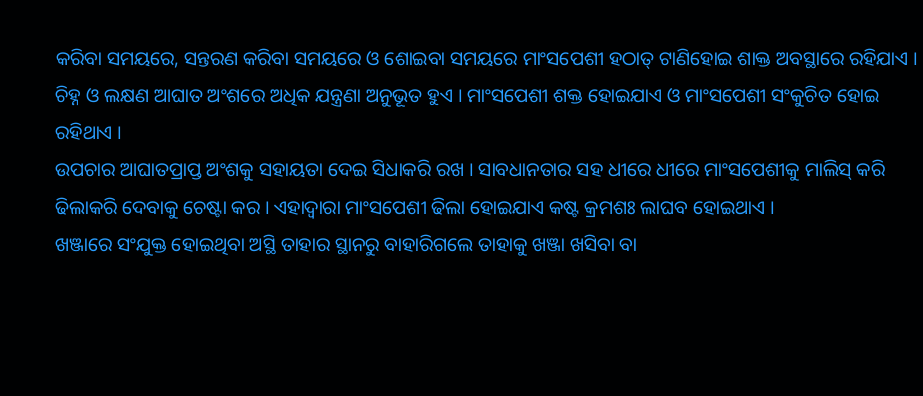କରିବା ସମୟରେ, ସନ୍ତରଣ କରିବା ସମୟରେ ଓ ଶୋଇବା ସମୟରେ ମାଂସପେଶୀ ହଠାତ୍ ଟାଣିହୋଇ ଶାକ୍ତ ଅବସ୍ଥାରେ ରହିଯାଏ ।
ଚିହ୍ନ ଓ ଲକ୍ଷଣ ଆଘାତ ଅଂଶରେ ଅଧିକ ଯନ୍ତ୍ରଣା ଅନୁଭୂତ ହୁଏ । ମାଂସପେଶୀ ଶକ୍ତ ହୋଇଯାଏ ଓ ମାଂସପେଶୀ ସଂକୁଚିତ ହୋଇ ରହିଥାଏ ।
ଉପଚାର ଆଘାତପ୍ରାପ୍ତ ଅଂଶକୁ ସହାୟତା ଦେଇ ସିଧାକରି ରଖ । ସାବଧାନତାର ସହ ଧୀରେ ଧୀରେ ମାଂସପେଶୀକୁ ମାଲିସ୍ କରି ଢିଲାକରି ଦେବାକୁ ଚେଷ୍ଟା କର । ଏହାଦ୍ଵାରା ମାଂସପେଶୀ ଢିଲା ହୋଇଯାଏ କଷ୍ଟ କ୍ରମଶଃ ଲାଘବ ହୋଇଥାଏ ।
ଖଞ୍ଜାରେ ସଂଯୁକ୍ତ ହୋଇଥିବା ଅସ୍ଥି ତାହାର ସ୍ଥାନରୁ ବାହାରିଗଲେ ତାହାକୁ ଖଞ୍ଜା ଖସିବା ବା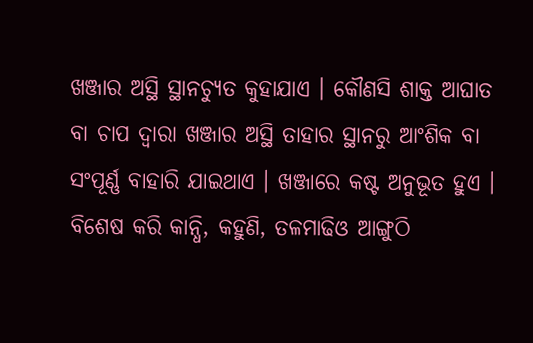ଖଞ୍ଜାର ଅସ୍ଥି ସ୍ଥାନଚ୍ୟୁତ କୁହାଯାଏ । କୌଣସି ଶାକ୍ତ ଆଘାତ ବା ଚାପ ଦ୍ଵାରା ଖଞ୍ଜାର ଅସ୍ଥି ତାହାର ସ୍ଥାନରୁ ଆଂଶିକ ବା ସଂପୂର୍ଣ୍ଣ ବାହାରି ଯାଇଥାଏ । ଖଞ୍ଜାରେ କଷ୍ଟ ଅନୁଭୂତ ହୁଏ । ବିଶେଷ କରି କାନ୍ଧି, କହୁଣି, ତଳମାଢିଓ ଆଙ୍ଗୁଠି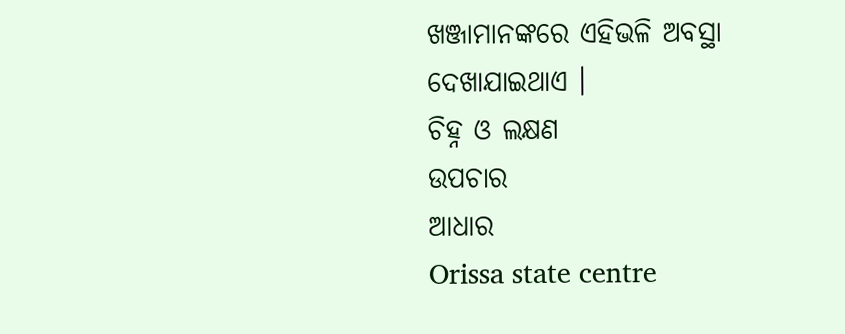ଖଞ୍ଜାମାନଙ୍କରେ ଏହିଭଳି ଅବସ୍ଥା ଦେଖାଯାଇଥାଏ ।
ଚିହ୍ନ ଓ ଲକ୍ଷଣ
ଉପଚାର
ଆଧାର
Orissa state centre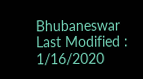Bhubaneswar
Last Modified : 1/16/2020